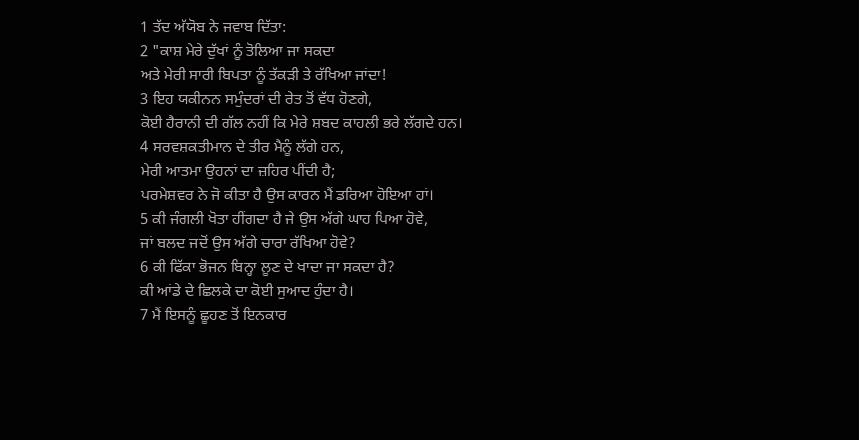1 ਤੱਦ ਅੱਯੋਬ ਨੇ ਜਵਾਬ ਦਿੱਤਾ:
2 "ਕਾਸ਼ ਮੇਰੇ ਦੁੱਖਾਂ ਨੂੰ ਤੋਲਿਆ ਜਾ ਸਕਦਾ
ਅਤੇ ਮੇਰੀ ਸਾਰੀ ਬਿਪਤਾ ਨੂੰ ਤੱਕੜੀ ਤੇ ਰੱਖਿਆ ਜਾਂਦਾ!
3 ਇਹ ਯਕੀਨਨ ਸਮੁੰਦਰਾਂ ਦੀ ਰੇਤ ਤੋਂ ਵੱਧ ਹੋਣਗੇ,
ਕੋਈ ਹੈਰਾਨੀ ਦੀ ਗੱਲ ਨਹੀਂ ਕਿ ਮੇਰੇ ਸ਼ਬਦ ਕਾਹਲੀ ਭਰੇ ਲੱਗਦੇ ਹਨ।
4 ਸਰਵਸ਼ਕਤੀਮਾਨ ਦੇ ਤੀਰ ਮੈਨੂੰ ਲੱਗੇ ਹਨ,
ਮੇਰੀ ਆਤਮਾ ਉਹਨਾਂ ਦਾ ਜ਼ਹਿਰ ਪੀਂਦੀ ਹੈ;
ਪਰਮੇਸ਼ਵਰ ਨੇ ਜੋ ਕੀਤਾ ਹੈ ਉਸ ਕਾਰਨ ਮੈਂ ਡਰਿਆ ਹੋਇਆ ਹਾਂ।
5 ਕੀ ਜੰਗਲੀ ਖੋਤਾ ਹੀਂਗਦਾ ਹੈ ਜੇ ਉਸ ਅੱਗੇ ਘਾਹ ਪਿਆ ਹੋਵੇ,
ਜਾਂ ਬਲਦ ਜਦੋਂ ਉਸ ਅੱਗੇ ਚਾਰਾ ਰੱਖਿਆ ਹੋਵੇ?
6 ਕੀ ਫਿੱਕਾ ਭੋਜਨ ਬਿਨ੍ਹਾ ਲੂਣ ਦੇ ਖਾਦਾ ਜਾ ਸਕਦਾ ਹੈ?
ਕੀ ਆਂਡੇ ਦੇ ਛਿਲਕੇ ਦਾ ਕੋਈ ਸੁਆਦ ਹੁੰਦਾ ਹੈ।
7 ਮੈਂ ਇਸਨੂੰ ਛੂਹਣ ਤੋਂ ਇਨਕਾਰ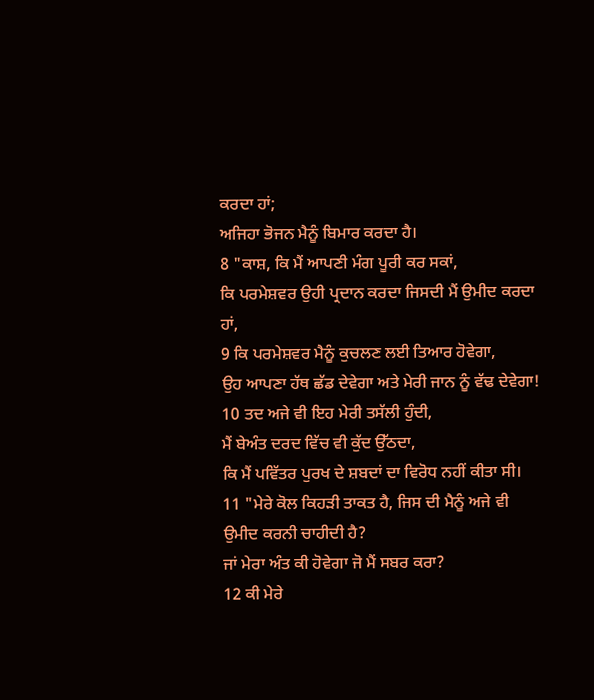ਕਰਦਾ ਹਾਂ;
ਅਜਿਹਾ ਭੋਜਨ ਮੈਨੂੰ ਬਿਮਾਰ ਕਰਦਾ ਹੈ।
8 "ਕਾਸ਼, ਕਿ ਮੈਂ ਆਪਣੀ ਮੰਗ ਪੂਰੀ ਕਰ ਸਕਾਂ,
ਕਿ ਪਰਮੇਸ਼ਵਰ ਉਹੀ ਪ੍ਰਦਾਨ ਕਰਦਾ ਜਿਸਦੀ ਮੈਂ ਉਮੀਦ ਕਰਦਾ ਹਾਂ,
9 ਕਿ ਪਰਮੇਸ਼ਵਰ ਮੈਨੂੰ ਕੁਚਲਣ ਲਈ ਤਿਆਰ ਹੋਵੇਗਾ,
ਉਹ ਆਪਣਾ ਹੱਥ ਛੱਡ ਦੇਵੇਗਾ ਅਤੇ ਮੇਰੀ ਜਾਨ ਨੂੰ ਵੱਢ ਦੇਵੇਗਾ!
10 ਤਦ ਅਜੇ ਵੀ ਇਹ ਮੇਰੀ ਤਸੱਲੀ ਹੁੰਦੀ,
ਮੈਂ ਬੇਅੰਤ ਦਰਦ ਵਿੱਚ ਵੀ ਕੁੱਦ ਉੱਠਦਾ,
ਕਿ ਮੈਂ ਪਵਿੱਤਰ ਪੁਰਖ ਦੇ ਸ਼ਬਦਾਂ ਦਾ ਵਿਰੋਧ ਨਹੀਂ ਕੀਤਾ ਸੀ।
11 "ਮੇਰੇ ਕੋਲ ਕਿਹੜੀ ਤਾਕਤ ਹੈ, ਜਿਸ ਦੀ ਮੈਨੂੰ ਅਜੇ ਵੀ ਉਮੀਦ ਕਰਨੀ ਚਾਹੀਦੀ ਹੈ?
ਜਾਂ ਮੇਰਾ ਅੰਤ ਕੀ ਹੋਵੇਗਾ ਜੋ ਮੈਂ ਸਬਰ ਕਰਾ?
12 ਕੀ ਮੇਰੇ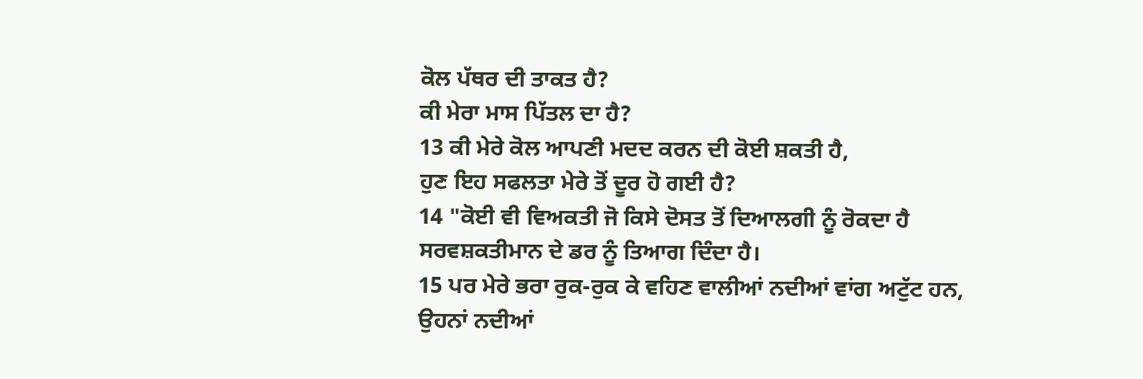ਕੋਲ ਪੱਥਰ ਦੀ ਤਾਕਤ ਹੈ?
ਕੀ ਮੇਰਾ ਮਾਸ ਪਿੱਤਲ ਦਾ ਹੈ?
13 ਕੀ ਮੇਰੇ ਕੋਲ ਆਪਣੀ ਮਦਦ ਕਰਨ ਦੀ ਕੋਈ ਸ਼ਕਤੀ ਹੈ,
ਹੁਣ ਇਹ ਸਫਲਤਾ ਮੇਰੇ ਤੋਂ ਦੂਰ ਹੋ ਗਈ ਹੈ?
14 "ਕੋਈ ਵੀ ਵਿਅਕਤੀ ਜੋ ਕਿਸੇ ਦੋਸਤ ਤੋਂ ਦਿਆਲਗੀ ਨੂੰ ਰੋਕਦਾ ਹੈ
ਸਰਵਸ਼ਕਤੀਮਾਨ ਦੇ ਡਰ ਨੂੰ ਤਿਆਗ ਦਿੰਦਾ ਹੈ।
15 ਪਰ ਮੇਰੇ ਭਰਾ ਰੁਕ-ਰੁਕ ਕੇ ਵਹਿਣ ਵਾਲੀਆਂ ਨਦੀਆਂ ਵਾਂਗ ਅਟੁੱਟ ਹਨ,
ਉਹਨਾਂ ਨਦੀਆਂ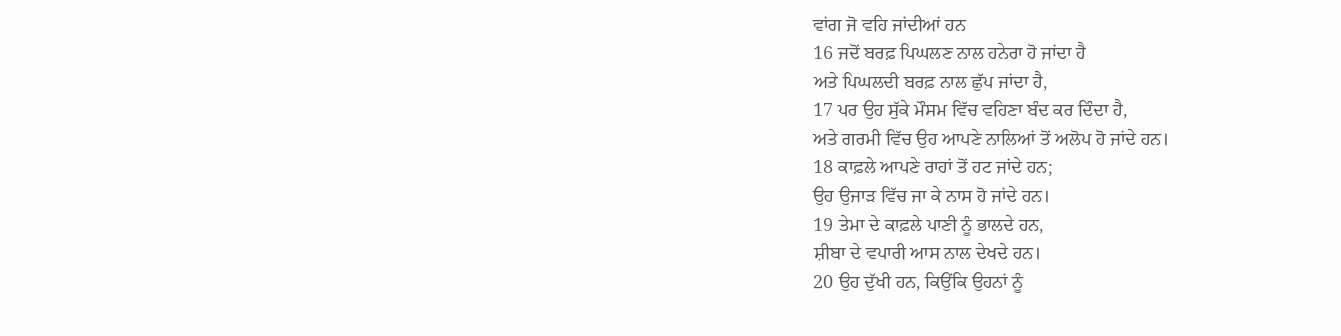ਵਾਂਗ ਜੋ ਵਹਿ ਜਾਂਦੀਆਂ ਹਨ
16 ਜਦੋਂ ਬਰਫ਼ ਪਿਘਲਣ ਨਾਲ ਹਨੇਰਾ ਹੋ ਜਾਂਦਾ ਹੈ
ਅਤੇ ਪਿਘਲਦੀ ਬਰਫ਼ ਨਾਲ ਛੁੱਪ ਜਾਂਦਾ ਹੈ,
17 ਪਰ ਉਹ ਸੁੱਕੇ ਮੌਸਮ ਵਿੱਚ ਵਹਿਣਾ ਬੰਦ ਕਰ ਦਿੰਦਾ ਹੈ,
ਅਤੇ ਗਰਮੀ ਵਿੱਚ ਉਹ ਆਪਣੇ ਨਾਲਿਆਂ ਤੋਂ ਅਲੋਪ ਹੋ ਜਾਂਦੇ ਹਨ।
18 ਕਾਫ਼ਲੇ ਆਪਣੇ ਰਾਹਾਂ ਤੋਂ ਹਟ ਜਾਂਦੇ ਹਨ;
ਉਹ ਉਜਾੜ ਵਿੱਚ ਜਾ ਕੇ ਨਾਸ ਹੋ ਜਾਂਦੇ ਹਨ।
19 ਤੇਮਾ ਦੇ ਕਾਫ਼ਲੇ ਪਾਣੀ ਨੂੰ ਭਾਲਦੇ ਹਨ,
ਸ਼ੀਬਾ ਦੇ ਵਪਾਰੀ ਆਸ ਨਾਲ ਦੇਖਦੇ ਹਨ।
20 ਉਹ ਦੁੱਖੀ ਹਨ, ਕਿਉਂਕਿ ਉਹਨਾਂ ਨੂੰ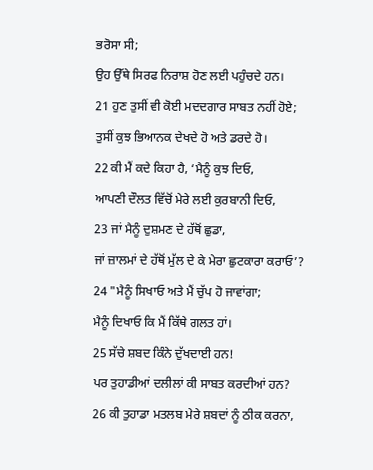ਭਰੋਸਾ ਸੀ;
ਉਹ ਉੱਥੇ ਸਿਰਫ ਨਿਰਾਸ਼ ਹੋਣ ਲਈ ਪਹੁੰਚਦੇ ਹਨ।
21 ਹੁਣ ਤੁਸੀਂ ਵੀ ਕੋਈ ਮਦਦਗਾਰ ਸਾਬਤ ਨਹੀਂ ਹੋਏ;
ਤੁਸੀਂ ਕੁਝ ਭਿਆਨਕ ਦੇਖਦੇ ਹੋ ਅਤੇ ਡਰਦੇ ਹੋ।
22 ਕੀ ਮੈਂ ਕਦੇ ਕਿਹਾ ਹੈ, ‘ਮੈਨੂੰ ਕੁਝ ਦਿਓ,
ਆਪਣੀ ਦੌਲਤ ਵਿੱਚੋਂ ਮੇਰੇ ਲਈ ਕੁਰਬਾਨੀ ਦਿਓ,
23 ਜਾਂ ਮੈਨੂੰ ਦੁਸ਼ਮਣ ਦੇ ਹੱਥੋਂ ਛੁਡਾ,
ਜਾਂ ਜ਼ਾਲਮਾਂ ਦੇ ਹੱਥੋਂ ਮੁੱਲ ਦੇ ਕੇ ਮੇਰਾ ਛੁਟਕਾਰਾ ਕਰਾਓ’?
24 "ਮੈਨੂੰ ਸਿਖਾਓ ਅਤੇ ਮੈਂ ਚੁੱਪ ਹੋ ਜਾਵਾਂਗਾ;
ਮੈਨੂੰ ਦਿਖਾਓ ਕਿ ਮੈਂ ਕਿੱਥੇ ਗਲਤ ਹਾਂ।
25 ਸੱਚੇ ਸ਼ਬਦ ਕਿੰਨੇ ਦੁੱਖਦਾਈ ਹਨ!
ਪਰ ਤੁਹਾਡੀਆਂ ਦਲੀਲਾਂ ਕੀ ਸਾਬਤ ਕਰਦੀਆਂ ਹਨ?
26 ਕੀ ਤੁਹਾਡਾ ਮਤਲਬ ਮੇਰੇ ਸ਼ਬਦਾਂ ਨੂੰ ਠੀਕ ਕਰਨਾ,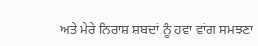ਅਤੇ ਮੇਰੇ ਨਿਰਾਸ਼ ਸ਼ਬਦਾਂ ਨੂੰ ਹਵਾ ਵਾਂਗ ਸਮਝਣਾ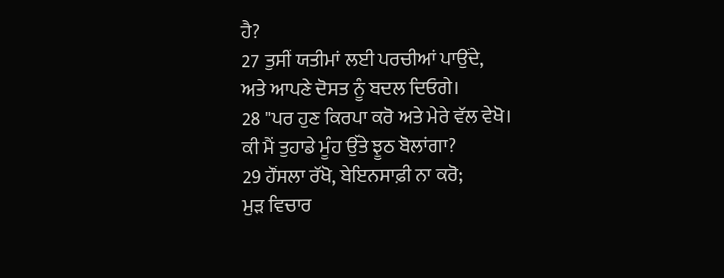ਹੈ?
27 ਤੁਸੀਂ ਯਤੀਮਾਂ ਲਈ ਪਰਚੀਆਂ ਪਾਉਂਦੇ,
ਅਤੇ ਆਪਣੇ ਦੋਸਤ ਨੂੰ ਬਦਲ ਦਿਓਗੇ।
28 "ਪਰ ਹੁਣ ਕਿਰਪਾ ਕਰੋ ਅਤੇ ਮੇਰੇ ਵੱਲ ਵੇਖੋ।
ਕੀ ਮੈਂ ਤੁਹਾਡੇ ਮੂੰਹ ਉੱਤੇ ਝੂਠ ਬੋਲਾਂਗਾ?
29 ਹੌਂਸਲਾ ਰੱਖੋ, ਬੇਇਨਸਾਫ਼ੀ ਨਾ ਕਰੋ;
ਮੁੜ ਵਿਚਾਰ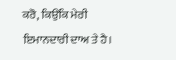ਕਰੋ, ਕਿਉਂਕਿ ਮੇਰੀ ਇਮਾਨਦਾਰੀ ਦਾਅ ਤੇ ਹੈ।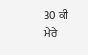30 ਕੀ ਮੇਰੇ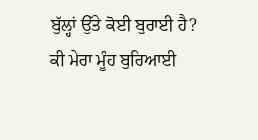ਬੁੱਲ੍ਹਾਂ ਉੱਤੇ ਕੋਈ ਬੁਰਾਈ ਹੈ?
ਕੀ ਮੇਰਾ ਮੂੰਹ ਬੁਰਿਆਈ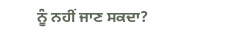ਨੂੰ ਨਹੀਂ ਜਾਣ ਸਕਦਾ?